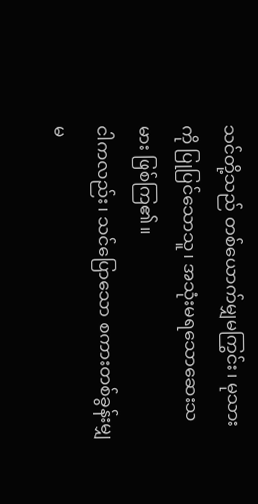သင်တို့သည် တစ်ယောက်မျှမကြွင်း၊ မုသားကို ပြုပြင်သောသူ၊ အသုံးမရသောဆေးသမား ဖြစ်ကြ၏။
ငါကလည်း၊ သင်ပြောသော စကားတစ်ခွန်းမျှမ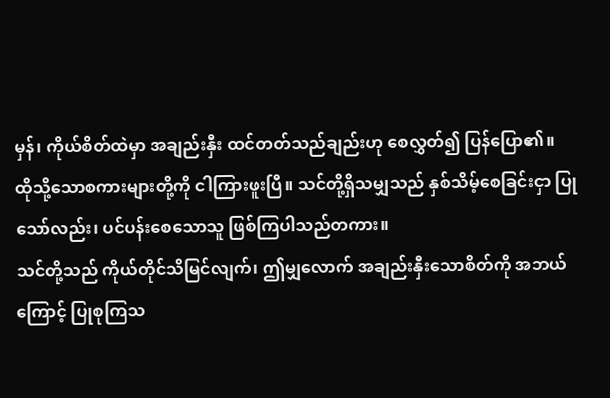မှန်၊ ကိုယ်စိတ်ထဲမှာ အချည်းနှီး ထင်တတ်သည်ချည်းဟု စေလွှတ်၍ ပြန်ပြော၏။
ထိုသို့သောစကားများတို့ကို ငါကြားဖူးပြီ။ သင်တို့ရှိသမျှသည် နှစ်သိမ့်စေခြင်းငှာ ပြုသော်လည်း၊ ပင်ပန်းစေသောသူ ဖြစ်ကြပါသည်တကား။
သင်တို့သည် ကိုယ်တိုင်သိမြင်လျက်၊ ဤမျှလောက် အချည်းနှီးသောစိတ်ကို အဘယ်ကြောင့် ပြုစုကြသ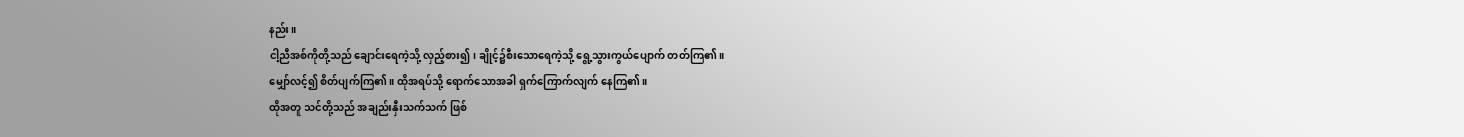နည်း။
ငါ့ညီအစ်ကိုတို့သည် ချောင်းရေကဲ့သို့ လှည့်စား၍၊ ချိုင့်၌စီးသောရေကဲ့သို့ ရွေ့သွားကွယ်ပျောက် တတ်ကြ၏။
မျှော်လင့်၍ စိတ်ပျက်ကြ၏။ ထိုအရပ်သို့ ရောက်သောအခါ ရှက်ကြောက်လျက် နေကြ၏။
ထိုအတူ သင်တို့သည် အချည်းနှီးသက်သက် ဖြစ်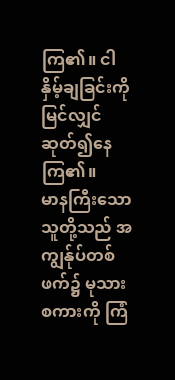ကြ၏။ ငါနှိမ့်ချခြင်းကိုမြင်လျှင် ဆုတ်၍နေကြ၏။
မာနကြီးသောသူတို့သည် အကျွန်ုပ်တစ်ဖက်၌ မုသားစကားကို ကြံ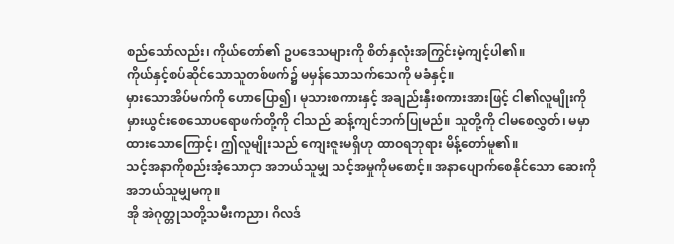စည်သော်လည်း၊ ကိုယ်တော်၏ ဥပဒေသများကို စိတ်နှလုံးအကြွင်းမဲ့ကျင့်ပါ၏။
ကိုယ်နှင့်စပ်ဆိုင်သောသူတစ်ဖက်၌ မမှန်သောသက်သေကို မခံနှင့်။
မှားသောအိပ်မက်ကို ဟောပြော၍၊ မုသားစကားနှင့် အချည်းနှီးစကားအားဖြင့် ငါ၏လူမျိုးကို မှားယွင်းစေသောပရောဖက်တို့ကို ငါသည် ဆန့်ကျင်ဘက်ပြုမည်။ သူတို့ကို ငါမစေလွှတ်၊ မမှာထားသောကြောင့်၊ ဤလူမျိုးသည် ကျေးဇူးမရှိဟု ထာဝရဘုရား မိန့်တော်မူ၏။
သင့်အနာကိုစည်းအံ့သောငှာ အဘယ်သူမျှ သင့်အမှုကိုမစောင့်။ အနာပျောက်စေနိုင်သော ဆေးကို အဘယ်သူမျှမကု။
အို အဲဂုတ္တုသတို့သမီးကညာ၊ ဂိလဒ်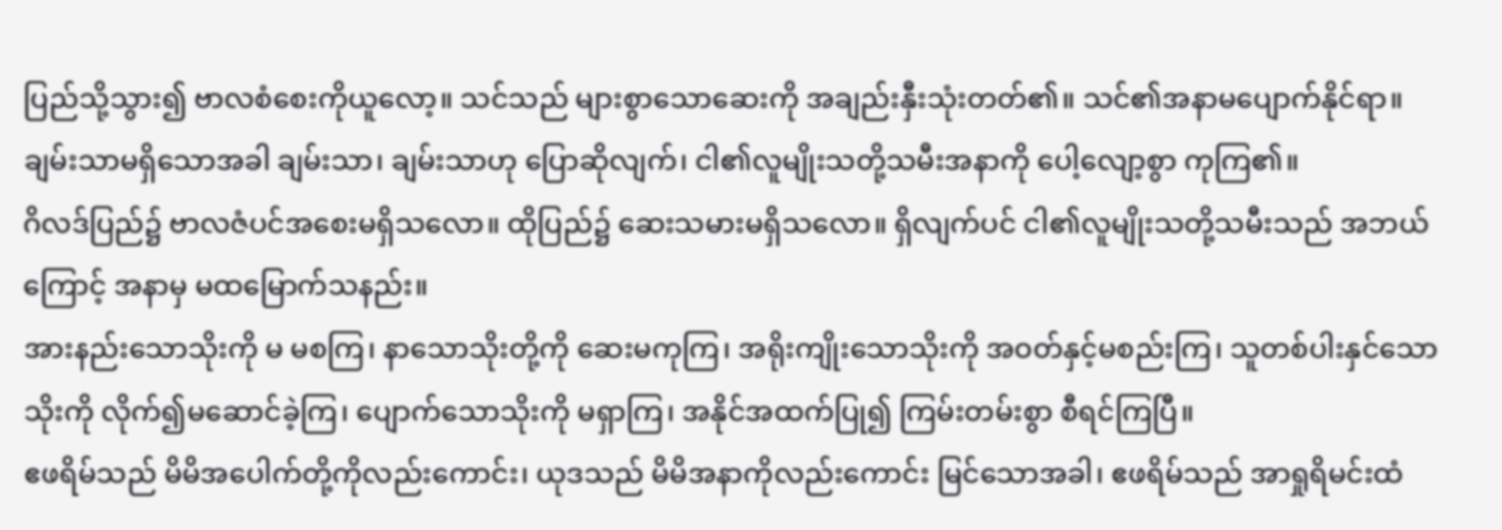ပြည်သို့သွား၍ ဗာလစံစေးကိုယူလော့။ သင်သည် များစွာသောဆေးကို အချည်းနှီးသုံးတတ်၏။ သင်၏အနာမပျောက်နိုင်ရာ။
ချမ်းသာမရှိသောအခါ ချမ်းသာ၊ ချမ်းသာဟု ပြောဆိုလျက်၊ ငါ၏လူမျိုးသတို့သမီးအနာကို ပေါ့လျော့စွာ ကုကြ၏။
ဂိလဒ်ပြည်၌ ဗာလဇံပင်အစေးမရှိသလော။ ထိုပြည်၌ ဆေးသမားမရှိသလော။ ရှိလျက်ပင် ငါ၏လူမျိုးသတို့သမီးသည် အဘယ်ကြောင့် အနာမှ မထမြောက်သနည်း။
အားနည်းသောသိုးကို မ မစကြ၊ နာသောသိုးတို့ကို ဆေးမကုကြ၊ အရိုးကျိုးသောသိုးကို အဝတ်နှင့်မစည်းကြ၊ သူတစ်ပါးနှင်သော သိုးကို လိုက်၍မဆောင်ခဲ့ကြ၊ ပျောက်သောသိုးကို မရှာကြ၊ အနိုင်အထက်ပြု၍ ကြမ်းတမ်းစွာ စီရင်ကြပြီ။
ဧဖရိမ်သည် မိမိအပေါက်တို့ကိုလည်းကောင်း၊ ယုဒသည် မိမိအနာကိုလည်းကောင်း မြင်သောအခါ၊ ဧဖရိမ်သည် အာရှုရိမင်းထံ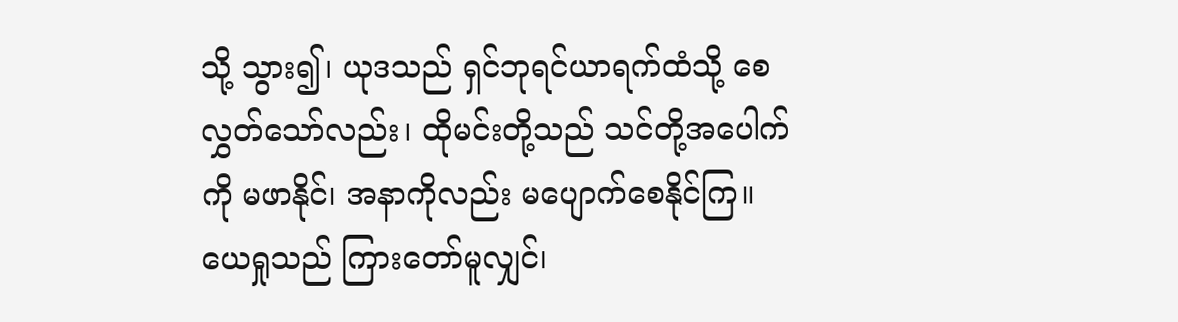သို့ သွား၍၊ ယုဒသည် ရှင်ဘုရင်ယာရက်ထံသို့ စေလွှတ်သော်လည်း၊ ထိုမင်းတို့သည် သင်တို့အပေါက်ကို မဖာနိုင်၊ အနာကိုလည်း မပျောက်စေနိုင်ကြ။
ယေရှုသည် ကြားတော်မူလျှင်၊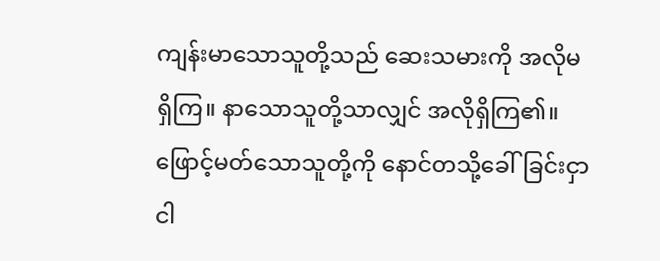ကျန်းမာသောသူတို့သည် ဆေးသမားကို အလိုမရှိကြ။ နာသောသူတို့သာလျှင် အလိုရှိကြ၏။ ဖြောင့်မတ်သောသူတို့ကို နောင်တသို့ခေါ်ခြင်းငှာ ငါ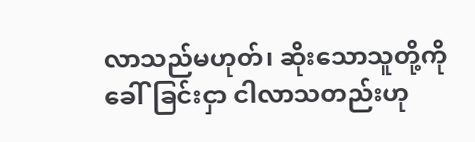လာသည်မဟုတ်၊ ဆိုးသောသူတို့ကို ခေါ်ခြင်းငှာ ငါလာသတည်းဟု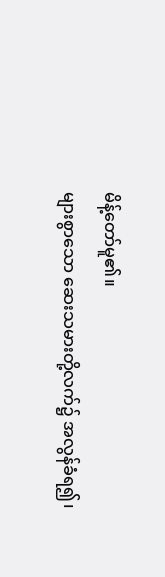မိန့်တော်မူ၏။
များစွာသော ဆေးသမားတို့လက်၌ အလွန်ခံရ၍၊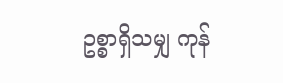ဥစ္စာရှိသမျှ ကုန်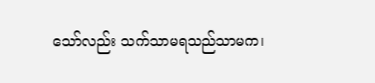သော်လည်း သက်သာမရသည်သာမက၊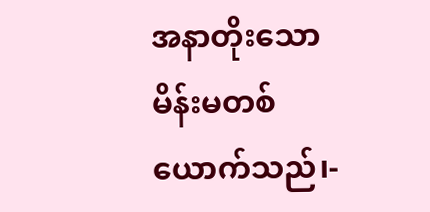အနာတိုးသော မိန်းမတစ်ယောက်သည်၊-